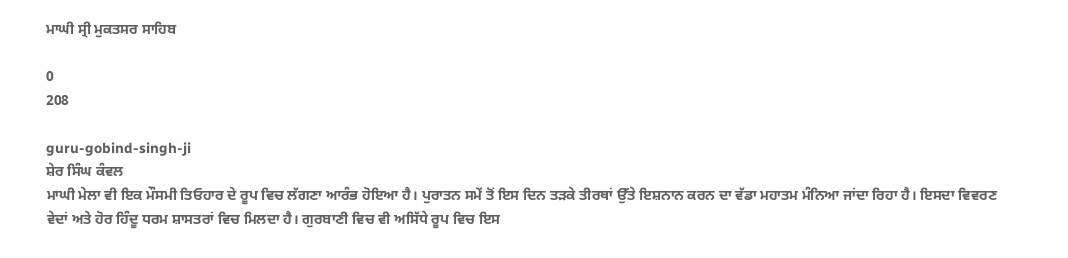ਮਾਘੀ ਸ੍ਰੀ ਮੁਕਤਸਰ ਸਾਹਿਬ

0
208

guru-gobind-singh-ji
ਸ਼ੇਰ ਸਿੰਘ ਕੰਵਲ
ਮਾਘੀ ਮੇਲਾ ਵੀ ਇਕ ਮੌਸਮੀ ਤਿਓਹਾਰ ਦੇ ਰੂਪ ਵਿਚ ਲੱਗਣਾ ਆਰੰਭ ਹੋਇਆ ਹੈ। ਪੁਰਾਤਨ ਸਮੇਂ ਤੋਂ ਇਸ ਦਿਨ ਤੜਕੇ ਤੀਰਥਾਂ ਉੱਤੇ ਇਸ਼ਨਾਨ ਕਰਨ ਦਾ ਵੱਡਾ ਮਹਾਤਮ ਮੰਨਿਆ ਜਾਂਦਾ ਰਿਹਾ ਹੈ। ਇਸਦਾ ਵਿਵਰਣ ਵੇਦਾਂ ਅਤੇ ਹੋਰ ਹਿੰਦੂ ਧਰਮ ਸ਼ਾਸਤਰਾਂ ਵਿਚ ਮਿਲਦਾ ਹੈ। ਗੁਰਬਾਣੀ ਵਿਚ ਵੀ ਅਸਿੱਧੇ ਰੂਪ ਵਿਚ ਇਸ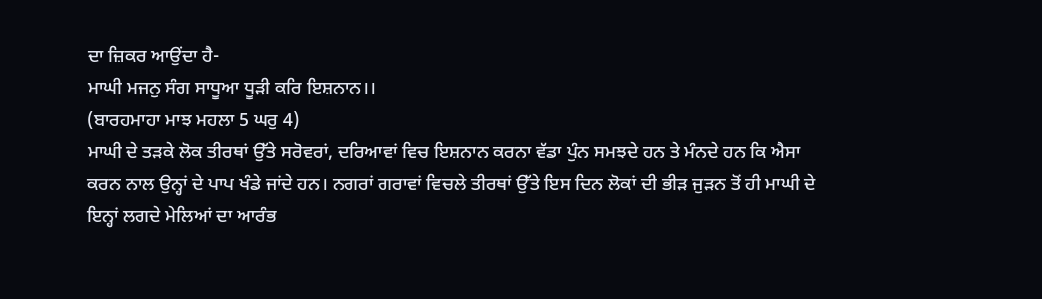ਦਾ ਜ਼ਿਕਰ ਆਉਂਦਾ ਹੈ-
ਮਾਘੀ ਮਜਨੁ ਸੰਗ ਸਾਧੂਆ ਧੂੜੀ ਕਰਿ ਇਸ਼ਨਾਨ।।
(ਬਾਰਹਮਾਹਾ ਮਾਝ ਮਹਲਾ 5 ਘਰੁ 4)
ਮਾਘੀ ਦੇ ਤੜਕੇ ਲੋਕ ਤੀਰਥਾਂ ਉੱਤੇ ਸਰੋਵਰਾਂ, ਦਰਿਆਵਾਂ ਵਿਚ ਇਸ਼ਨਾਨ ਕਰਨਾ ਵੱਡਾ ਪੁੰਨ ਸਮਝਦੇ ਹਨ ਤੇ ਮੰਨਦੇ ਹਨ ਕਿ ਐਸਾ ਕਰਨ ਨਾਲ ਉਨ੍ਹਾਂ ਦੇ ਪਾਪ ਖੰਡੇ ਜਾਂਦੇ ਹਨ। ਨਗਰਾਂ ਗਰਾਵਾਂ ਵਿਚਲੇ ਤੀਰਥਾਂ ਉੱਤੇ ਇਸ ਦਿਨ ਲੋਕਾਂ ਦੀ ਭੀੜ ਜੁੜਨ ਤੋਂ ਹੀ ਮਾਘੀ ਦੇ ਇਨ੍ਹਾਂ ਲਗਦੇ ਮੇਲਿਆਂ ਦਾ ਆਰੰਭ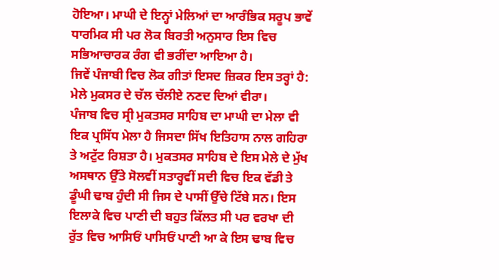ਹੋਇਆ। ਮਾਘੀ ਦੇ ਇਨ੍ਹਾਂ ਮੇਲਿਆਂ ਦਾ ਆਰੰਭਿਕ ਸਰੂਪ ਭਾਵੇਂ ਧਾਰਮਿਕ ਸੀ ਪਰ ਲੋਕ ਬਿਰਤੀ ਅਨੁਸਾਰ ਇਸ ਵਿਚ ਸਭਿਆਚਾਰਕ ਰੰਗ ਵੀ ਭਰੀਂਦਾ ਆਇਆ ਹੈ।
ਜਿਵੇਂ ਪੰਜਾਬੀ ਵਿਚ ਲੋਕ ਗੀਤਾਂ ਇਸਦ ਜ਼ਿਕਰ ਇਸ ਤਰ੍ਹਾਂ ਹੈ:
ਮੇਲੇ ਮੁਕਸਰ ਦੇ ਚੱਲ ਚੱਲੀਏ ਨਣਦ ਦਿਆਂ ਵੀਰਾ।
ਪੰਜਾਬ ਵਿਚ ਸ੍ਰੀ ਮੁਕਤਸਰ ਸਾਹਿਬ ਦਾ ਮਾਘੀ ਦਾ ਮੇਲਾ ਵੀ ਇਕ ਪ੍ਰਸਿੱਧ ਮੇਲਾ ਹੈ ਜਿਸਦਾ ਸਿੱਖ ਇਤਿਹਾਸ ਨਾਲ ਗਹਿਰਾ ਤੇ ਅਟੁੱਟ ਰਿਸ਼ਤਾ ਹੈ। ਮੁਕਤਸਰ ਸਾਹਿਬ ਦੇ ਇਸ ਮੇਲੇ ਦੇ ਮੁੱਖ ਅਸਥਾਨ ਉੱਤੇ ਸੋਲਵੀਂ ਸਤਾਰ੍ਹਵੀਂ ਸਦੀ ਵਿਚ ਇਕ ਵੱਡੀ ਤੇ ਡੂੰਘੀ ਢਾਬ ਹੁੰਦੀ ਸੀ ਜਿਸ ਦੇ ਪਾਸੀਂ ਉੱਚੇ ਟਿੱਬੇ ਸਨ। ਇਸ ਇਲਾਕੇ ਵਿਚ ਪਾਣੀ ਦੀ ਬਹੁਤ ਕਿੱਲਤ ਸੀ ਪਰ ਵਰਖਾ ਦੀ ਰੁੱਤ ਵਿਚ ਆਸਿਓਂ ਪਾਸਿਓਂ ਪਾਣੀ ਆ ਕੇ ਇਸ ਢਾਬ ਵਿਚ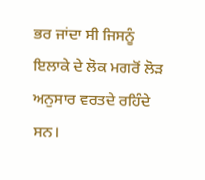ਭਰ ਜਾਂਦਾ ਸੀ ਜਿਸਨੂੰ ਇਲਾਕੇ ਦੇ ਲੋਕ ਮਗਰੋਂ ਲੋੜ ਅਨੁਸਾਰ ਵਰਤਦੇ ਰਹਿੰਦੇ ਸਨ।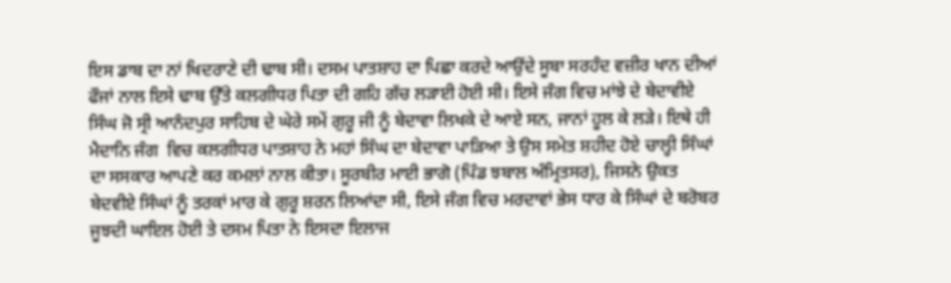ਇਸ ਡਾਬ ਦਾ ਨਾਂ ਖਿਦਰਾਣੇ ਦੀ ਢਾਬ ਸੀ। ਦਸਮ ਪਾਤਸ਼ਾਹ ਦਾ ਪਿਛਾ ਕਰਦੇ ਆਉਂਦੇ ਸੂਬਾ ਸਰਹੰਦ ਵਜ਼ੀਰ ਖਾਨ ਦੀਆਂ ਫੌਜਾਂ ਨਾਲ ਇਸੇ ਢਾਬ ਉੱਤੇ ਕਲਗੀਧਰ ਪਿਤਾ ਦੀ ਗਹਿ ਗੱਚ ਲੜਾਈ ਹੋਈ ਸੀ। ਇਸੇ ਜੰਗ ਵਿਚ ਮਾਂਝੇ ਦੇ ਬੇਦਾਵੀਏ ਸਿੰਘ ਜੋ ਸ੍ਰੀ ਆਨੰਦਪੁਰ ਸਾਹਿਬ ਦੇ ਘੇਰੇ ਸਮੇਂ ਗੁਰੂ ਜੀ ਨੂੰ ਬੇਦਾਵਾ ਲਿਖਕੇ ਦੇ ਆਏ ਸਨ, ਜਾਨਾਂ ਹੂਲ ਕੇ ਲੜੇ। ਇਥੇ ਹੀ ਮੈਦਾਨਿ ਜੰਗ  ਵਿਚ ਕਲਗੀਧਰ ਪਾਤਸ਼ਾਹ ਨੇ ਮਹਾਂ ਸਿੰਘ ਦਾ ਬੇਦਾਵਾ ਪਾੜਿਆ ਤੇ ਉਸ ਸਮੇਤ ਸ਼ਹੀਦ ਹੋਏ ਚਾਲ੍ਹੀ ਸਿੰਘਾਂ ਦਾ ਸਸਕਾਰ ਆਪਣੇ ਕਰ ਕਮਲਾਂ ਨਾਲ ਕੀਤਾ। ਸੂਰਬੀਰ ਮਾਈ ਭਾਗੋ (ਪਿੰਡ ਝਬਾਲ ਅੰਮ੍ਰਿਤਸਰ), ਜਿਸਨੇ ਉਕਤ ਬੇਦਵੀਏ ਸਿੰਘਾਂ ਨੂੰ ਤਰਕਾਂ ਮਾਰ ਕੇ ਗੁਰੂ ਸ਼ਰਨ ਲਿਆਂਦਾ ਸੀ, ਇਸੇ ਜੰਗ ਵਿਚ ਮਰਦਾਵਾਂ ਭੇਸ ਧਾਰ ਕੇ ਸਿੰਘਾਂ ਦੇ ਬਰੋਬਰ ਜੂਝਦੀ ਘਾਇਲ ਹੋਈ ਤੇ ਦਸਮ ਪਿਤਾ ਨੇ ਇਸਦਾ ਇਲਾਜ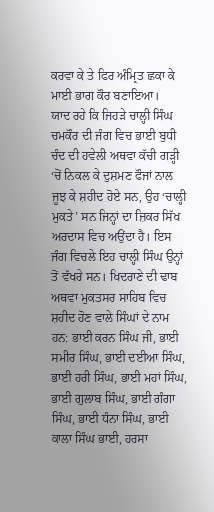ਕਰਵਾ ਕੇ ਤੇ ਫਿਰ ਅੰਮ੍ਰਿਤ ਛਕਾ ਕੇ ਮਾਈ ਭਾਗ ਕੌਰ ਬਣਾਇਆ।
ਯਾਦ ਰਹੇ ਕਿ ਜਿਹੜੇ ਚਾਲ੍ਹੀ ਸਿੰਘ ਚਮਕੌਰ ਦੀ ਜੰਗ ਵਿਚ ਭਾਈ ਬੁਧੀ ਚੰਦ ਦੀ ਹਵੇਲੀ ਅਥਵਾ ਕੱਚੀ ਗੜ੍ਹੀ ‘ਚੋਂ ਨਿਕਲ ਕੇ ਦੁਸ਼ਮਣ ਫੌਜਾਂ ਨਾਲ ਜੂਝ ਕੇ ਸ਼ਹੀਦ ਹੋਏ ਸਨ, ਉਹ ‘ਚਾਲ੍ਹੀ ਮੁਕਤੇ’ ਸਨ ਜਿਨ੍ਹਾਂ ਦਾ ਜ਼ਿਕਰ ਸਿੱਖ ਅਰਦਾਸ ਵਿਚ ਅਉਂਦਾ ਹੈ। ਇਸ ਜੰਗ ਵਿਚਲੇ ਇਹ ਚਾਲ੍ਹੀ ਸਿੰਘ ਉਨ੍ਹਾਂ ਤੋਂ ਵੱਖਰੇ ਸਨ। ਖਿਦਰਾਣੇ ਦੀ ਢਾਬ ਅਥਵਾ ਮੁਕਤਸਰ ਸਾਹਿਬ ਵਿਚ ਸ਼ਹੀਦ ਹੋਣ ਵਾਲੇ ਸਿੰਘਾਂ ਦੇ ਨਾਮ ਹਨ: ਭਾਈ ਕਰਨ ਸਿੰਘ ਜੀ, ਭਾਈ ਸਮੀਰ ਸਿੰਘ, ਭਾਈ ਦਈਆ ਸਿੰਘ, ਭਾਈ ਹਰੀ ਸਿੰਘ, ਭਾਈ ਮਹਾਂ ਸਿੰਘ, ਭਾਈ ਗੁਲਾਬ ਸਿੰਘ, ਭਾਈ ਗੰਗਾ ਸਿੰਘ, ਭਾਈ ਧੰਨਾ ਸਿੰਘ, ਭਾਈ ਕਾਲਾ ਸਿੰਘ ਭਾਈ, ਹਰਸਾ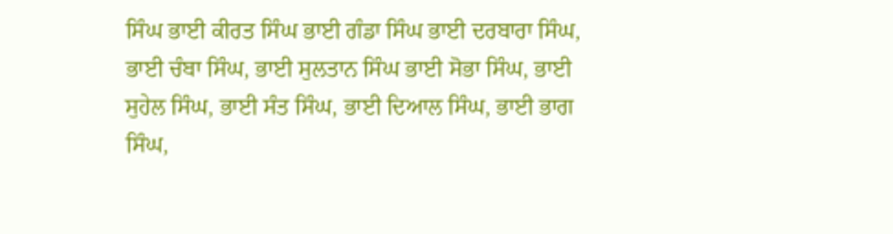ਸਿੰਘ ਭਾਈ ਕੀਰਤ ਸਿੰਘ ਭਾਈ ਗੰਡਾ ਸਿੰਘ ਭਾਈ ਦਰਬਾਰਾ ਸਿੰਘ, ਭਾਈ ਚੰਬਾ ਸਿੰਘ, ਭਾਈ ਸੁਲਤਾਨ ਸਿੰਘ ਭਾਈ ਸੋਭਾ ਸਿੰਘ, ਭਾਈ ਸੁਹੇਲ ਸਿੰਘ, ਭਾਈ ਸੰਤ ਸਿੰਘ, ਭਾਈ ਦਿਆਲ ਸਿੰਘ, ਭਾਈ ਭਾਗ ਸਿੰਘ,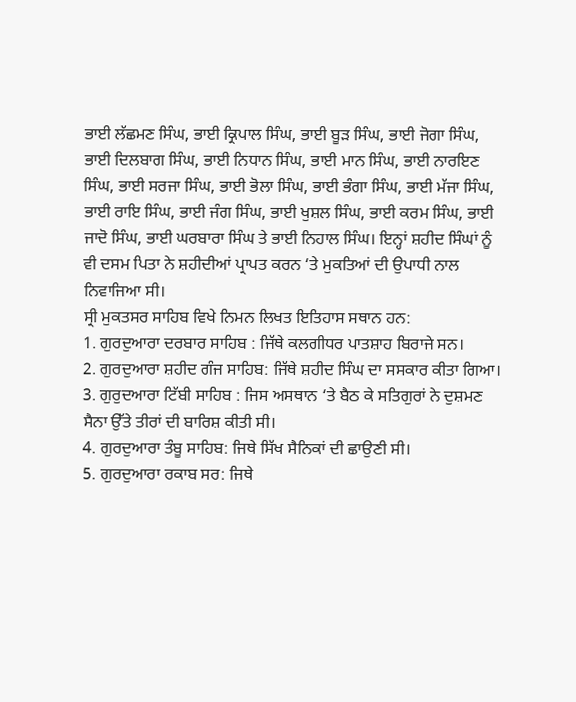ਭਾਈ ਲੱਛਮਣ ਸਿੰਘ, ਭਾਈ ਕ੍ਰਿਪਾਲ ਸਿੰਘ, ਭਾਈ ਬੂੜ ਸਿੰਘ, ਭਾਈ ਜੋਗਾ ਸਿੰਘ, ਭਾਈ ਦਿਲਬਾਗ ਸਿੰਘ, ਭਾਈ ਨਿਧਾਨ ਸਿੰਘ, ਭਾਈ ਮਾਨ ਸਿੰਘ, ਭਾਈ ਨਾਰਇਣ ਸਿੰਘ, ਭਾਈ ਸਰਜਾ ਸਿੰਘ, ਭਾਈ ਭੋਲਾ ਸਿੰਘ, ਭਾਈ ਭੰਗਾ ਸਿੰਘ, ਭਾਈ ਮੱਜਾ ਸਿੰਘ, ਭਾਈ ਰਾਇ ਸਿੰਘ, ਭਾਈ ਜੰਗ ਸਿੰਘ, ਭਾਈ ਖੁਸ਼ਲ ਸਿੰਘ, ਭਾਈ ਕਰਮ ਸਿੰਘ, ਭਾਈ ਜਾਦੋ ਸਿੰਘ, ਭਾਈ ਘਰਬਾਰਾ ਸਿੰਘ ਤੇ ਭਾਈ ਨਿਹਾਲ ਸਿੰਘ। ਇਨ੍ਹਾਂ ਸ਼ਹੀਦ ਸਿੰਘਾਂ ਨੂੰ ਵੀ ਦਸਮ ਪਿਤਾ ਨੇ ਸ਼ਹੀਦੀਆਂ ਪ੍ਰਾਪਤ ਕਰਨ ‘ਤੇ ਮੁਕਤਿਆਂ ਦੀ ਉਪਾਧੀ ਨਾਲ ਨਿਵਾਜਿਆ ਸੀ।
ਸ੍ਰੀ ਮੁਕਤਸਰ ਸਾਹਿਬ ਵਿਖੇ ਨਿਮਨ ਲਿਖਤ ਇਤਿਹਾਸ ਸਥਾਨ ਹਨ:
1. ਗੁਰਦੁਆਰਾ ਦਰਬਾਰ ਸਾਹਿਬ : ਜਿੱਥੇ ਕਲਗੀਧਰ ਪਾਤਸ਼ਾਹ ਬਿਰਾਜੇ ਸਨ।
2. ਗੁਰਦੁਆਰਾ ਸ਼ਹੀਦ ਗੰਜ ਸਾਹਿਬ: ਜਿੱਥੇ ਸ਼ਹੀਦ ਸਿੰਘ ਦਾ ਸਸਕਾਰ ਕੀਤਾ ਗਿਆ।
3. ਗੁਰੁਦਆਰਾ ਟਿੱਬੀ ਸਾਹਿਬ : ਜਿਸ ਅਸਥਾਨ ‘ਤੇ ਬੈਠ ਕੇ ਸਤਿਗੁਰਾਂ ਨੇ ਦੁਸ਼ਮਣ ਸੈਨਾ ਉੱਤੇ ਤੀਰਾਂ ਦੀ ਬਾਰਿਸ਼ ਕੀਤੀ ਸੀ।
4. ਗੁਰਦੁਆਰਾ ਤੰਬੂ ਸਾਹਿਬ: ਜਿਥੇ ਸਿੱਖ ਸੈਨਿਕਾਂ ਦੀ ਛਾਉਣੀ ਸੀ।
5. ਗੁਰਦੁਆਰਾ ਰਕਾਬ ਸਰ: ਜਿਥੇ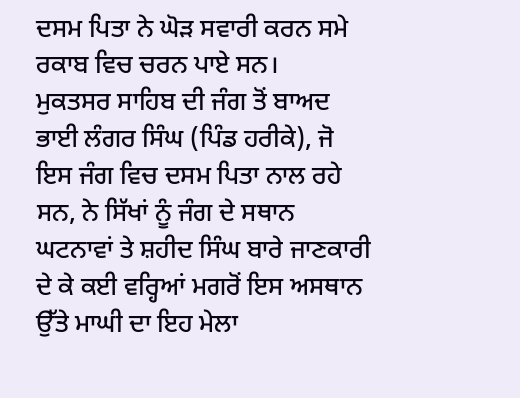ਦਸਮ ਪਿਤਾ ਨੇ ਘੋੜ ਸਵਾਰੀ ਕਰਨ ਸਮੇ ਰਕਾਬ ਵਿਚ ਚਰਨ ਪਾਏ ਸਨ।
ਮੁਕਤਸਰ ਸਾਹਿਬ ਦੀ ਜੰਗ ਤੋਂ ਬਾਅਦ ਭਾਈ ਲੰਗਰ ਸਿੰਘ (ਪਿੰਡ ਹਰੀਕੇ), ਜੋ ਇਸ ਜੰਗ ਵਿਚ ਦਸਮ ਪਿਤਾ ਨਾਲ ਰਹੇ ਸਨ, ਨੇ ਸਿੱਖਾਂ ਨੂੰ ਜੰਗ ਦੇ ਸਥਾਨ ਘਟਨਾਵਾਂ ਤੇ ਸ਼ਹੀਦ ਸਿੰਘ ਬਾਰੇ ਜਾਣਕਾਰੀ ਦੇ ਕੇ ਕਈ ਵਰ੍ਹਿਆਂ ਮਗਰੋਂ ਇਸ ਅਸਥਾਨ ਉੱਤੇ ਮਾਘੀ ਦਾ ਇਹ ਮੇਲਾ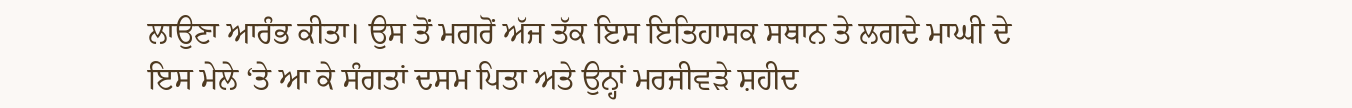ਲਾਉਣਾ ਆਰੰਭ ਕੀਤਾ। ਉਸ ਤੋਂ ਮਗਰੋਂ ਅੱਜ ਤੱਕ ਇਸ ਇਤਿਹਾਸਕ ਸਥਾਨ ਤੇ ਲਗਦੇ ਮਾਘੀ ਦੇ ਇਸ ਮੇਲੇ ‘ਤੇ ਆ ਕੇ ਸੰਗਤਾਂ ਦਸਮ ਪਿਤਾ ਅਤੇ ਉਨ੍ਹਾਂ ਮਰਜੀਵੜੇ ਸ਼ਹੀਦ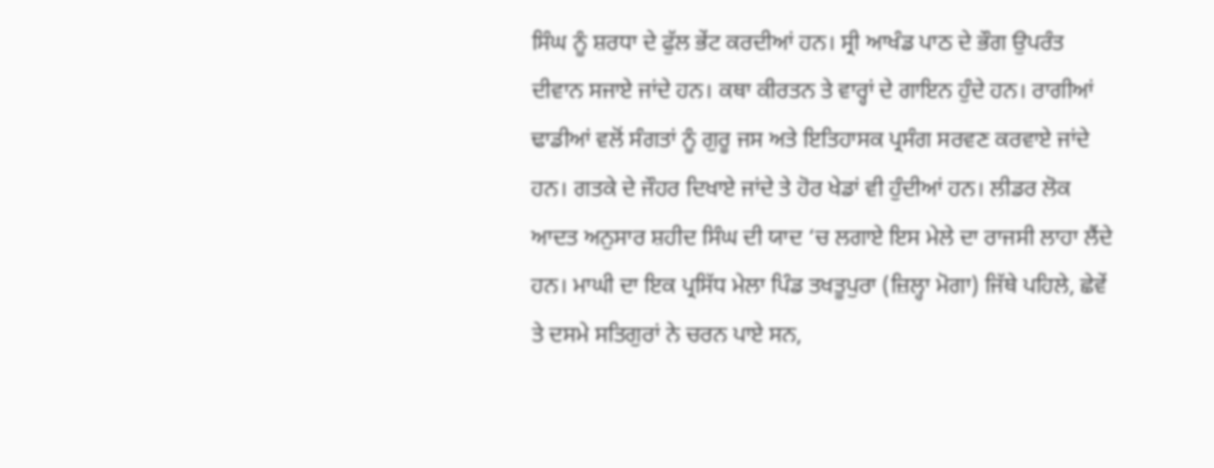ਸਿੰਘ ਨੂੰ ਸ਼ਰਧਾ ਦੇ ਫੁੱਲ ਭੇਂਟ ਕਰਦੀਆਂ ਹਨ। ਸ੍ਰੀ ਆਖੰਡ ਪਾਠ ਦੇ ਭੌਗ ਉਪਰੰਤ ਦੀਵਾਨ ਸਜਾਏ ਜਾਂਦੇ ਹਨ। ਕਥਾ ਕੀਰਤਨ ਤੇ ਵਾਰ੍ਹਾਂ ਦੇ ਗਾਇਨ ਹੁੰਦੇ ਹਨ। ਰਾਗੀਆਂ ਢਾਡੀਆਂ ਵਲੋਂ ਸੰਗਤਾਂ ਨੂੰ ਗੁਰੂ ਜਸ ਅਤੇ ਇਤਿਹਾਸਕ ਪ੍ਰਸੰਗ ਸਰਵਣ ਕਰਵਾਏ ਜਾਂਦੇ ਹਨ। ਗਤਕੇ ਦੇ ਜੌਹਰ ਦਿਖਾਏ ਜਾਂਦੇ ਤੇ ਹੋਰ ਖੇਡਾਂ ਵੀ ਹੁੰਦੀਆਂ ਹਨ। ਲੀਡਰ ਲੋਕ ਆਦਤ ਅਨੁਸਾਰ ਸ਼ਹੀਦ ਸਿੰਘ ਦੀ ਯਾਦ ‘ਚ ਲਗਾਏ ਇਸ ਮੇਲੇ ਦਾ ਰਾਜਸੀ ਲਾਹਾ ਲੈਂਦੇ ਹਨ। ਮਾਘੀ ਦਾ ਇਕ ਪ੍ਰਸਿੱਧ ਮੇਲਾ ਪਿੰਡ ਤਖਤੂਪੁਰਾ (ਜ਼ਿਲ੍ਹਾ ਮੋਗਾ) ਜਿੱਥੇ ਪਹਿਲੇ, ਛੇਵੇਂ ਤੇ ਦਸਮੇ ਸਤਿਗੁਰਾਂ ਨੇ ਚਰਨ ਪਾਏ ਸਨ,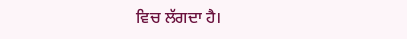ਵਿਚ ਲੱਗਦਾ ਹੈ।